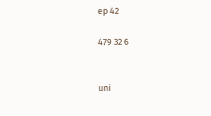ep 42

479 32 6


uni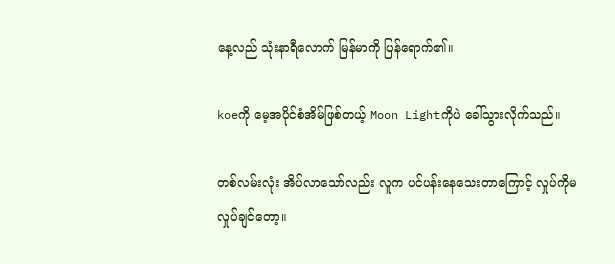နေ့လည် သုံးနာရီလောက် မြန်မာကို ပြန်ရောက်၏။

koeကို မေ့အပိုင်စံအိမ်ဖြစ်တယ့် Moon Lightကိုပဲ ခေါ်သွားလိုက်သည်။

တစ်လမ်းလုံး အိပ်လာသော်လည်း လူက ပင်ပန်းနေသေးတာကြောင့် လှုပ်ကိုမလှုပ်ချင်တော့။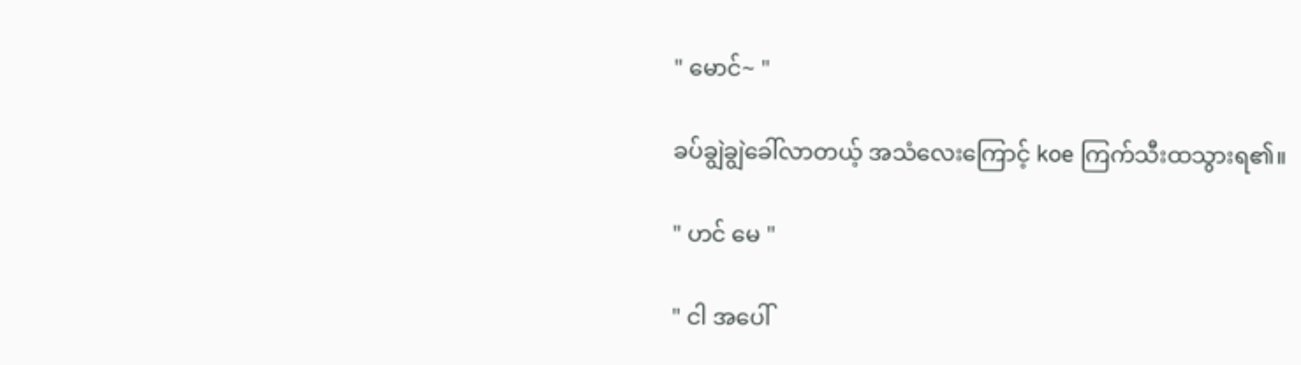" မောင်~ "

ခပ်ချွဲချွဲခေါ်လာတယ့် အသံလေးကြောင့် koe ကြက်သီးထသွားရ၏။

" ဟင် မေ "

" ငါ အပေါ်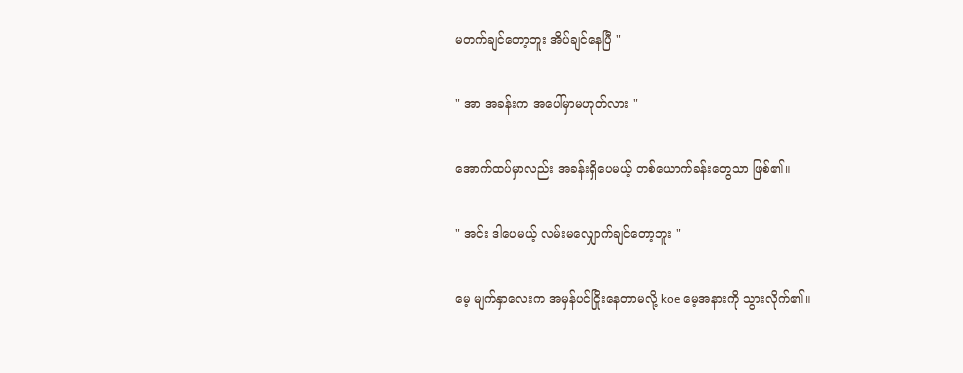မတက်ချင်တော့ဘူး အိပ်ချင်နေပြီ "

" အာ အခန်းက အပေါ်မှာမဟုတ်လား "

အောက်ထပ်မှာလည်း အခန်းရှိပေမယ့် တစ်ယောက်ခန်းတွေသာ ဖြစ်၏။

" အင်း ဒါပေမယ့် လမ်းမလျှောက်ချင်တော့ဘူး "

မေ့ မျက်နှာလေးက အမှန်ပင်ငြိုးနေတာမလို့ koe မေ့အနားကို သွားလိုက်၏။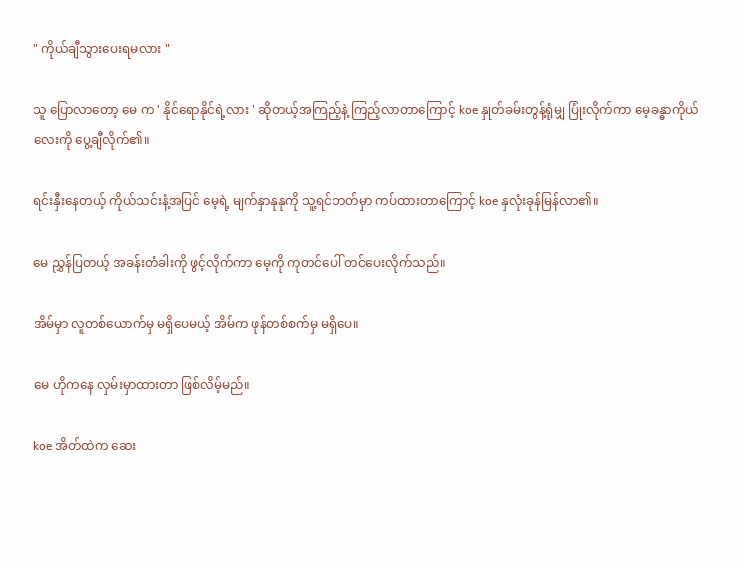" ကိုယ်ချီသွားပေးရမလား "

သူ ပြောလာတော့ မေ က ' နိုင်ရောနိုင်ရဲ့လား ' ဆိုတယ့်အကြည့်နဲ့ ကြည့်လာတာကြောင့် koe နှုတ်ခမ်းတွန့်ရုံမျှ ပြုံးလိုက်ကာ မေ့ခန္ဓာကိုယ်လေးကို ပွေ့ချီလိုက်၏။

ရင်းနှီးနေတယ့် ကိုယ်သင်းနံ့အပြင် မေ့ရဲ့ မျက်နှာနုနုကို သူ့ရင်ဘတ်မှာ ကပ်ထားတာကြောင့် koe နှလုံးခုန်မြန်လာ၏။

မေ ညွှန်ပြတယ့် အခန်းတံခါးကို ဖွင့်လိုက်ကာ မေ့ကို ကုတင်ပေါ် တင်ပေးလိုက်သည်။

အိမ်မှာ လူတစ်ယောက်မှ မရှိပေမယ့် အိမ်က ဖုန်တစ်စက်မှ မရှိပေ။

မေ ဟိုကနေ လှမ်းမှာထားတာ ဖြစ်လိမ့်မည်။

koe အိတ်ထဲက ဆေး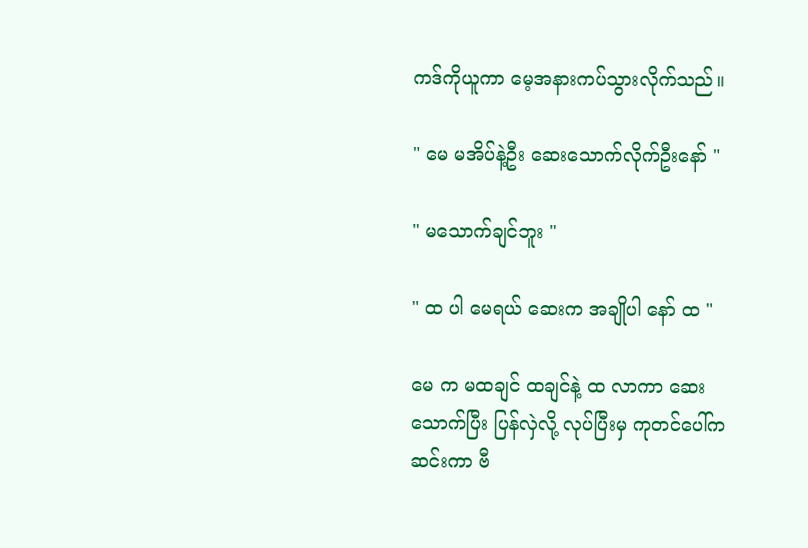ကဒ်ကိုယူကာ မေ့အနားကပ်သွားလိုက်သည်။

" မေ မအိပ်နဲ့ဦး ဆေးသောက်လိုက်ဦးနော် "

" မသောက်ချင်ဘူး "

" ထ ပါ မေရယ် ဆေးက အချိုပါ နော် ထ "

မေ က မထချင် ထချင်နဲ့ ထ လာကာ ဆေးသောက်ပြီး ပြန်လှဲလို့ လုပ်ပြီးမှ ကုတင်ပေါ်က ဆင်းကာ ဗီ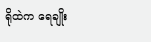ရိုထဲက ရေချိုး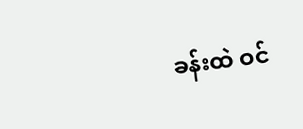ခန်းထဲ ဝင်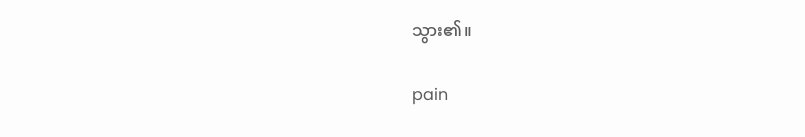သွား၏။

pain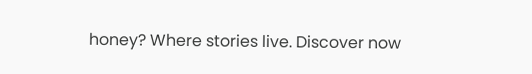honey? Where stories live. Discover now